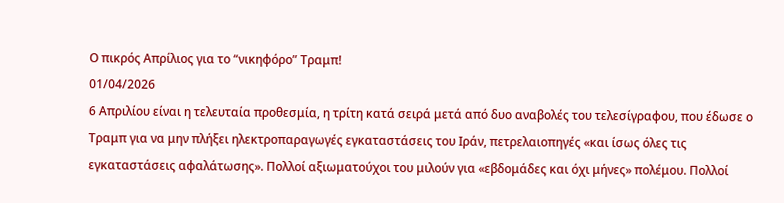Ο πικρός Απρίλιος για το “νικηφόρο” Τραμπ!
01/04/2026
6 Απριλίου είναι η τελευταία προθεσμία, η τρίτη κατά σειρά μετά από δυο αναβολές του τελεσίγραφου, που έδωσε ο Τραμπ για να μην πλήξει ηλεκτροπαραγωγές εγκαταστάσεις του Ιράν, πετρελαιοπηγές «και ίσως όλες τις εγκαταστάσεις αφαλάτωσης». Πολλοί αξιωματούχοι του μιλούν για «εβδομάδες και όχι μήνες» πολέμου. Πολλοί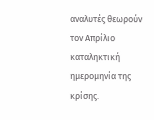αναλυτές θεωρούν τον Απρίλιο καταληκτική ημερομηνία της κρίσης.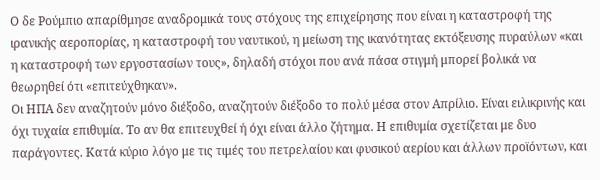Ο δε Ρούμπιο απαρίθμησε αναδρομικά τους στόχους της επιχείρησης που είναι η καταστροφή της ιρανικής αεροπορίας, η καταστροφή του ναυτικού, η μείωση της ικανότητας εκτόξευσης πυραύλων «και η καταστροφή των εργοστασίων τους», δηλαδή στόχοι που ανά πάσα στιγμή μπορεί βολικά να θεωρηθεί ότι «επιτεύχθηκαν».
Οι ΗΠΑ δεν αναζητούν μόνο διέξοδο, αναζητούν διέξοδο το πολύ μέσα στον Απρίλιο. Είναι ειλικρινής και όχι τυχαία επιθυμία. Το αν θα επιτευχθεί ή όχι είναι άλλο ζήτημα. Η επιθυμία σχετίζεται με δυο παράγοντες. Κατά κύριο λόγο με τις τιμές του πετρελαίου και φυσικού αερίου και άλλων προϊόντων, και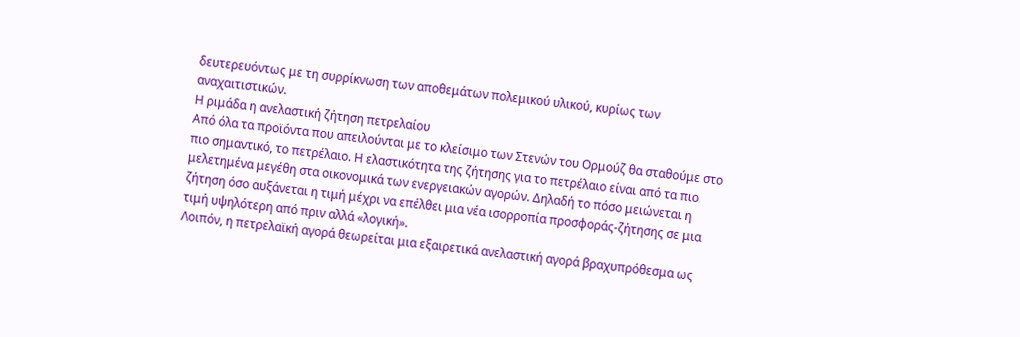δευτερευόντως με τη συρρίκνωση των αποθεμάτων πολεμικού υλικού, κυρίως των αναχαιτιστικών.
Η ριμάδα η ανελαστική ζήτηση πετρελαίου
Από όλα τα προϊόντα που απειλούνται με το κλείσιμο των Στενών του Ορμούζ θα σταθούμε στο πιο σημαντικό, το πετρέλαιο. Η ελαστικότητα της ζήτησης για το πετρέλαιο είναι από τα πιο μελετημένα μεγέθη στα οικονομικά των ενεργειακών αγορών. Δηλαδή το πόσο μειώνεται η ζήτηση όσο αυξάνεται η τιμή μέχρι να επέλθει μια νέα ισορροπία προσφοράς-ζήτησης σε μια τιμή υψηλότερη από πριν αλλά «λογική».
Λοιπόν, η πετρελαϊκή αγορά θεωρείται μια εξαιρετικά ανελαστική αγορά βραχυπρόθεσμα ως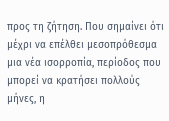προς τη ζήτηση. Που σημαίνει ότι μέχρι να επέλθει μεσοπρόθεσμα μια νέα ισορροπία, περίοδος που μπορεί να κρατήσει πολλούς μήνες, η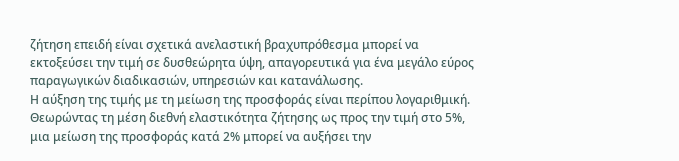ζήτηση επειδή είναι σχετικά ανελαστική βραχυπρόθεσμα μπορεί να εκτοξεύσει την τιμή σε δυσθεώρητα ύψη, απαγορευτικά για ένα μεγάλο εύρος παραγωγικών διαδικασιών, υπηρεσιών και κατανάλωσης.
Η αύξηση της τιμής με τη μείωση της προσφοράς είναι περίπου λογαριθμική. Θεωρώντας τη μέση διεθνή ελαστικότητα ζήτησης ως προς την τιμή στο 5%, μια μείωση της προσφοράς κατά 2% μπορεί να αυξήσει την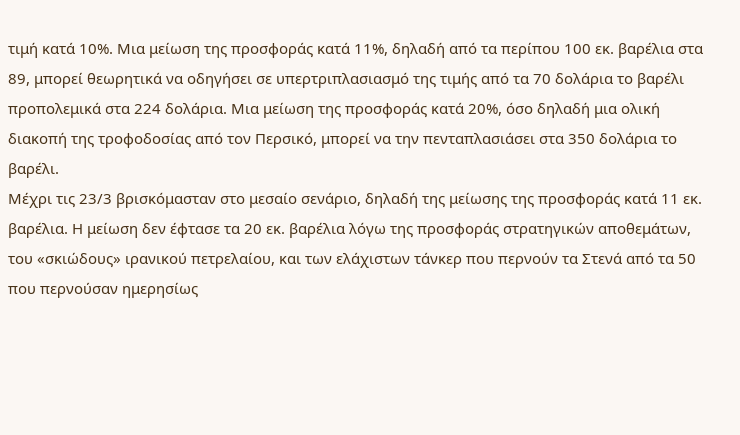τιμή κατά 10%. Μια μείωση της προσφοράς κατά 11%, δηλαδή από τα περίπου 100 εκ. βαρέλια στα 89, μπορεί θεωρητικά να οδηγήσει σε υπερτριπλασιασμό της τιμής από τα 70 δολάρια το βαρέλι προπολεμικά στα 224 δολάρια. Μια μείωση της προσφοράς κατά 20%, όσο δηλαδή μια ολική διακοπή της τροφοδοσίας από τον Περσικό, μπορεί να την πενταπλασιάσει στα 350 δολάρια το βαρέλι.
Μέχρι τις 23/3 βρισκόμασταν στο μεσαίο σενάριο, δηλαδή της μείωσης της προσφοράς κατά 11 εκ. βαρέλια. Η μείωση δεν έφτασε τα 20 εκ. βαρέλια λόγω της προσφοράς στρατηγικών αποθεμάτων, του «σκιώδους» ιρανικού πετρελαίου, και των ελάχιστων τάνκερ που περνούν τα Στενά από τα 50 που περνούσαν ημερησίως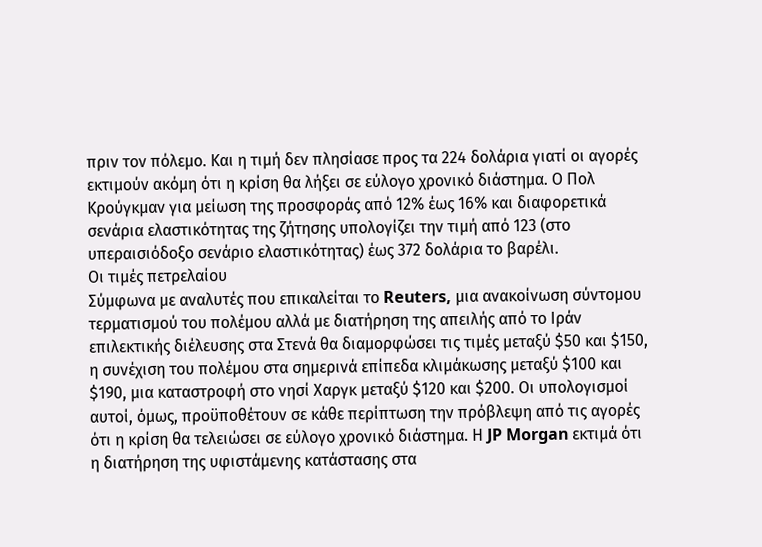πριν τον πόλεμο. Και η τιμή δεν πλησίασε προς τα 224 δολάρια γιατί οι αγορές εκτιμούν ακόμη ότι η κρίση θα λήξει σε εύλογο χρονικό διάστημα. Ο Πολ Κρούγκμαν για μείωση της προσφοράς από 12% έως 16% και διαφορετικά σενάρια ελαστικότητας της ζήτησης υπολογίζει την τιμή από 123 (στο υπεραισιόδοξο σενάριο ελαστικότητας) έως 372 δολάρια το βαρέλι.
Οι τιμές πετρελαίου
Σύμφωνα με αναλυτές που επικαλείται το Reuters, μια ανακοίνωση σύντομου τερματισμού του πολέμου αλλά με διατήρηση της απειλής από το Ιράν επιλεκτικής διέλευσης στα Στενά θα διαμορφώσει τις τιμές μεταξύ $50 και $150, η συνέχιση του πολέμου στα σημερινά επίπεδα κλιμάκωσης μεταξύ $100 και $190, μια καταστροφή στο νησί Χαργκ μεταξύ $120 και $200. Οι υπολογισμοί αυτοί, όμως, προϋποθέτουν σε κάθε περίπτωση την πρόβλεψη από τις αγορές ότι η κρίση θα τελειώσει σε εύλογο χρονικό διάστημα. Η JP Morgan εκτιμά ότι η διατήρηση της υφιστάμενης κατάστασης στα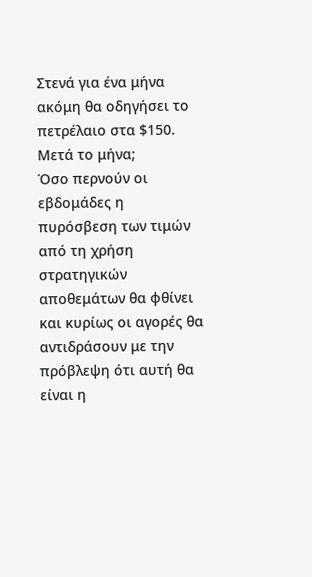Στενά για ένα μήνα ακόμη θα οδηγήσει το πετρέλαιο στα $150. Μετά το μήνα;
Όσο περνούν οι εβδομάδες η πυρόσβεση των τιμών από τη χρήση στρατηγικών αποθεμάτων θα φθίνει και κυρίως οι αγορές θα αντιδράσουν με την πρόβλεψη ότι αυτή θα είναι η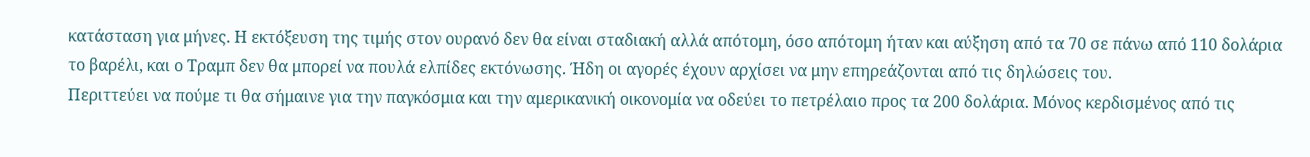κατάσταση για μήνες. Η εκτόξευση της τιμής στον ουρανό δεν θα είναι σταδιακή αλλά απότομη, όσο απότομη ήταν και αύξηση από τα 70 σε πάνω από 110 δολάρια το βαρέλι, και ο Τραμπ δεν θα μπορεί να πουλά ελπίδες εκτόνωσης. Ήδη οι αγορές έχουν αρχίσει να μην επηρεάζονται από τις δηλώσεις του.
Περιττεύει να πούμε τι θα σήμαινε για την παγκόσμια και την αμερικανική οικονομία να οδεύει το πετρέλαιο προς τα 200 δολάρια. Μόνος κερδισμένος από τις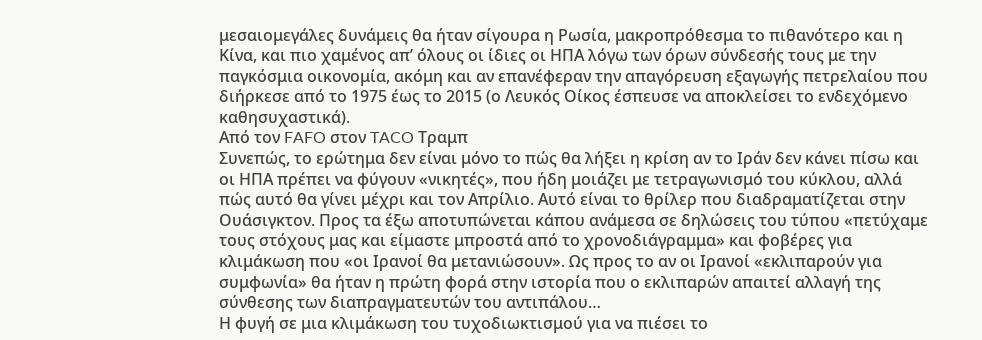μεσαιομεγάλες δυνάμεις θα ήταν σίγουρα η Ρωσία, μακροπρόθεσμα το πιθανότερο και η Κίνα, και πιο χαμένος απ’ όλους οι ίδιες οι ΗΠΑ λόγω των όρων σύνδεσής τους με την παγκόσμια οικονομία, ακόμη και αν επανέφεραν την απαγόρευση εξαγωγής πετρελαίου που διήρκεσε από το 1975 έως το 2015 (ο Λευκός Οίκος έσπευσε να αποκλείσει το ενδεχόμενο καθησυχαστικά).
Από τον FAFO στον TACO Τραμπ
Συνεπώς, το ερώτημα δεν είναι μόνο το πώς θα λήξει η κρίση αν το Ιράν δεν κάνει πίσω και οι ΗΠΑ πρέπει να φύγουν «νικητές», που ήδη μοιάζει με τετραγωνισμό του κύκλου, αλλά πώς αυτό θα γίνει μέχρι και τον Απρίλιο. Αυτό είναι το θρίλερ που διαδραματίζεται στην Ουάσιγκτον. Προς τα έξω αποτυπώνεται κάπου ανάμεσα σε δηλώσεις του τύπου «πετύχαμε τους στόχους μας και είμαστε μπροστά από το χρονοδιάγραμμα» και φοβέρες για κλιμάκωση που «οι Ιρανοί θα μετανιώσουν». Ως προς το αν οι Ιρανοί «εκλιπαρούν για συμφωνία» θα ήταν η πρώτη φορά στην ιστορία που ο εκλιπαρών απαιτεί αλλαγή της σύνθεσης των διαπραγματευτών του αντιπάλου…
Η φυγή σε μια κλιμάκωση του τυχοδιωκτισμού για να πιέσει το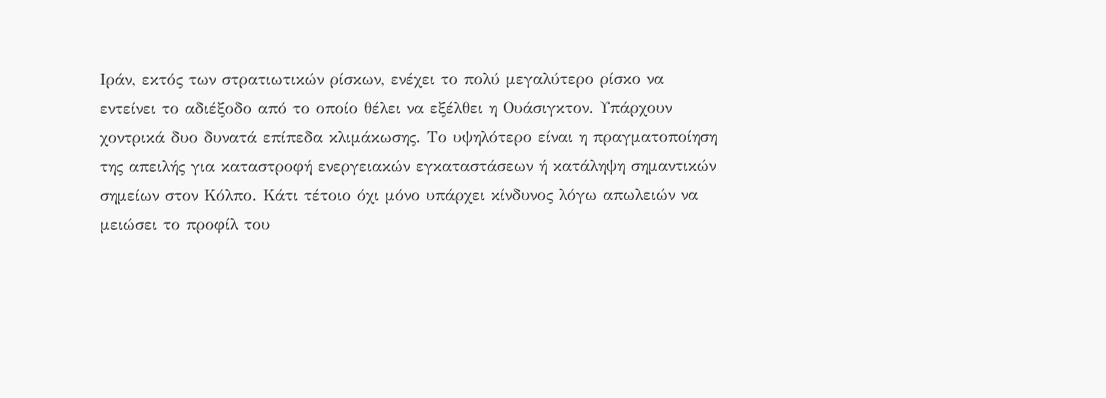Ιράν, εκτός των στρατιωτικών ρίσκων, ενέχει το πολύ μεγαλύτερο ρίσκο να εντείνει το αδιέξοδο από το οποίο θέλει να εξέλθει η Ουάσιγκτον. Υπάρχουν χοντρικά δυο δυνατά επίπεδα κλιμάκωσης. Το υψηλότερο είναι η πραγματοποίηση της απειλής για καταστροφή ενεργειακών εγκαταστάσεων ή κατάληψη σημαντικών σημείων στον Κόλπο. Κάτι τέτοιο όχι μόνο υπάρχει κίνδυνος λόγω απωλειών να μειώσει το προφίλ του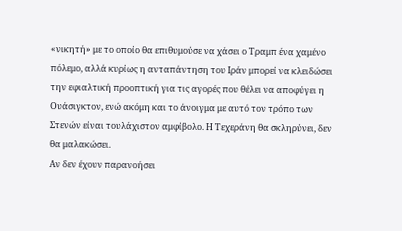«νικητή» με το οποίο θα επιθυμούσε να χάσει ο Τραμπ ένα χαμένο πόλεμο, αλλά κυρίως η ανταπάντηση του Ιράν μπορεί να κλειδώσει την εφιαλτική προοπτική για τις αγορές που θέλει να αποφύγει η Ουάσιγκτον, ενώ ακόμη και το άνοιγμα με αυτό τον τρόπο των Στενών είναι τουλάχιστον αμφίβολο. Η Τεχεράνη θα σκληρύνει, δεν θα μαλακώσει.
Αν δεν έχουν παρανοήσει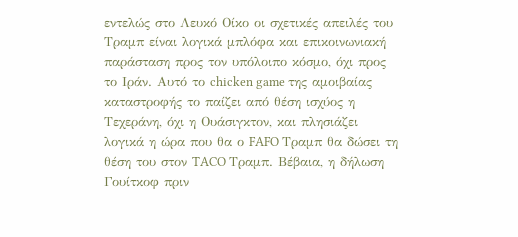εντελώς στο Λευκό Οίκο οι σχετικές απειλές του Τραμπ είναι λογικά μπλόφα και επικοινωνιακή παράσταση προς τον υπόλοιπο κόσμο, όχι προς το Ιράν. Αυτό το chicken game της αμοιβαίας καταστροφής το παίζει από θέση ισχύος η Τεχεράνη, όχι η Ουάσιγκτον, και πλησιάζει λογικά η ώρα που θα ο FAFO Τραμπ θα δώσει τη θέση του στον TACO Τραμπ. Βέβαια, η δήλωση Γουίτκοφ πριν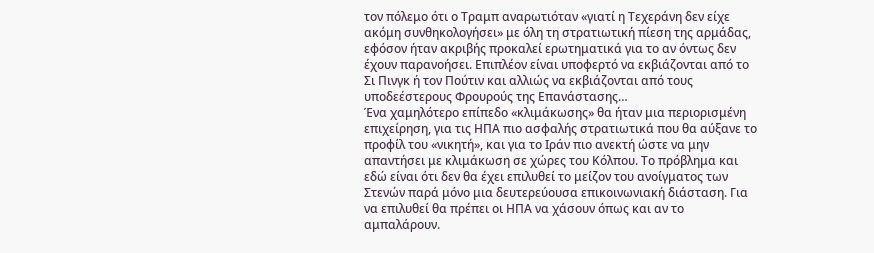τον πόλεμο ότι ο Τραμπ αναρωτιόταν «γιατί η Τεχεράνη δεν είχε ακόμη συνθηκολογήσει» με όλη τη στρατιωτική πίεση της αρμάδας, εφόσον ήταν ακριβής προκαλεί ερωτηματικά για το αν όντως δεν έχουν παρανοήσει. Επιπλέον είναι υποφερτό να εκβιάζονται από το Σι Πινγκ ή τον Πούτιν και αλλιώς να εκβιάζονται από τους υποδεέστερους Φρουρούς της Επανάστασης…
Ένα χαμηλότερο επίπεδο «κλιμάκωσης» θα ήταν μια περιορισμένη επιχείρηση, για τις ΗΠΑ πιο ασφαλής στρατιωτικά που θα αύξανε το προφίλ του «νικητή», και για το Ιράν πιο ανεκτή ώστε να μην απαντήσει με κλιμάκωση σε χώρες του Κόλπου. Το πρόβλημα και εδώ είναι ότι δεν θα έχει επιλυθεί το μείζον του ανοίγματος των Στενών παρά μόνο μια δευτερεύουσα επικοινωνιακή διάσταση. Για να επιλυθεί θα πρέπει οι ΗΠΑ να χάσουν όπως και αν το αμπαλάρουν.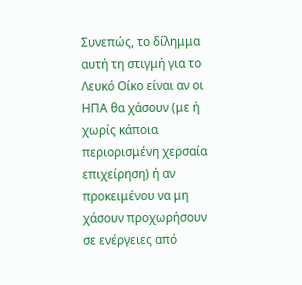Συνεπώς, το δίλημμα αυτή τη στιγμή για το Λευκό Οίκο είναι αν οι ΗΠΑ θα χάσουν (με ή χωρίς κάποια περιορισμένη χερσαία επιχείρηση) ή αν προκειμένου να μη χάσουν προχωρήσουν σε ενέργειες από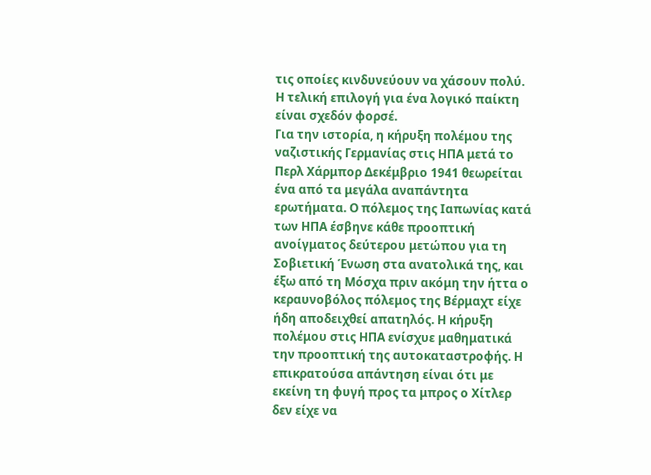τις οποίες κινδυνεύουν να χάσουν πολύ. Η τελική επιλογή για ένα λογικό παίκτη είναι σχεδόν φορσέ.
Για την ιστορία, η κήρυξη πολέμου της ναζιστικής Γερμανίας στις ΗΠΑ μετά το Περλ Χάρμπορ Δεκέμβριο 1941 θεωρείται ένα από τα μεγάλα αναπάντητα ερωτήματα. Ο πόλεμος της Ιαπωνίας κατά των ΗΠΑ έσβηνε κάθε προοπτική ανοίγματος δεύτερου μετώπου για τη Σοβιετική Ένωση στα ανατολικά της, και έξω από τη Μόσχα πριν ακόμη την ήττα ο κεραυνοβόλος πόλεμος της Βέρμαχτ είχε ήδη αποδειχθεί απατηλός. Η κήρυξη πολέμου στις ΗΠΑ ενίσχυε μαθηματικά την προοπτική της αυτοκαταστροφής. Η επικρατούσα απάντηση είναι ότι με εκείνη τη φυγή προς τα μπρος ο Χίτλερ δεν είχε να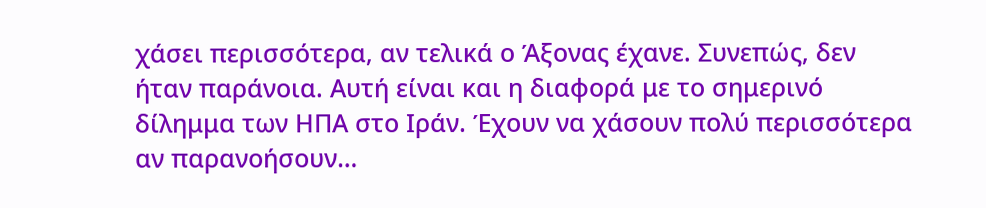χάσει περισσότερα, αν τελικά ο Άξονας έχανε. Συνεπώς, δεν ήταν παράνοια. Αυτή είναι και η διαφορά με το σημερινό δίλημμα των ΗΠΑ στο Ιράν. Έχουν να χάσουν πολύ περισσότερα αν παρανοήσουν…